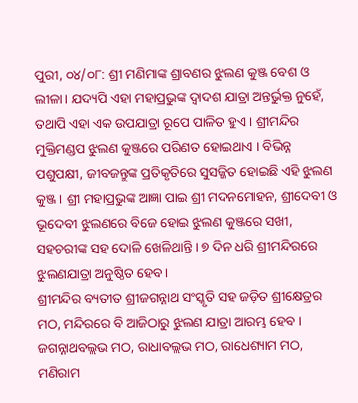ପୁରୀ, ୦୪/୦୮: ଶ୍ରୀ ମଣିମାଙ୍କ ଶ୍ରାବଣର ଝୁଲଣ କୁଞ୍ଜ ବେଶ ଓ ଲୀଳା। ଯଦ୍ୟପି ଏହା ମହାପ୍ରଭୁଙ୍କ ଦ୍ୱାଦଶ ଯାତ୍ରା ଅନ୍ତର୍ଭୁକ୍ତ ନୁହେଁ, ତଥାପି ଏହା ଏକ ଉପଯାତ୍ରା ରୂପେ ପାଳିତ ହୁଏ । ଶ୍ରୀମନ୍ଦିର ମୁକ୍ତିମଣ୍ଡପ ଝୁଲଣ କୁଞ୍ଜରେ ପରିଣତ ହୋଇଥାଏ । ବିଭିନ୍ନ ପଶୁପକ୍ଷୀ, ଜୀବଜନ୍ତୁଙ୍କ ପ୍ରତିକୃତିରେ ସୁସଜ୍ଜିତ ହୋଇଛି ଏହି ଝୁଲଣ କୁଞ୍ଜ । ଶ୍ରୀ ମହାପ୍ରଭୁଙ୍କ ଆଜ୍ଞା ପାଇ ଶ୍ରୀ ମଦନମୋହନ, ଶ୍ରୀଦେବୀ ଓ ଭୂଦେବୀ ଝୁଲଣରେ ବିଜେ ହୋଇ ଝୁଲଣ କୁଞ୍ଜରେ ସଖୀ, ସହଚରୀଙ୍କ ସହ ଦୋଳି ଖେଳିଥାନ୍ତି । ୭ ଦିନ ଧରି ଶ୍ରୀମନ୍ଦିରରେ ଝୁଲଣଯାତ୍ରା ଅନୁଷ୍ଠିତ ହେବ।
ଶ୍ରୀମନ୍ଦିର ବ୍ୟତୀତ ଶ୍ରୀଜଗନ୍ନାଥ ସଂସ୍କୃତି ସହ ଜଡ଼ିତ ଶ୍ରୀକ୍ଷେତ୍ରର ମଠ, ମନ୍ଦିରରେ ବି ଆଜିଠାରୁ ଝୁଲଣ ଯାତ୍ରା ଆରମ୍ଭ ହେବ । ଜଗନ୍ନାଥବଲ୍ଲଭ ମଠ, ରାଧାବଲ୍ଲଭ ମଠ, ରାଧେଶ୍ୟାମ ମଠ, ମଣିରାମ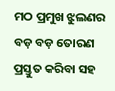ମଠ ପ୍ରମୁଖ ଝୁଲଣର ବଡ଼ ବଡ଼ ତୋରଣ ପ୍ରସ୍ତୁତ କରିବା ସହ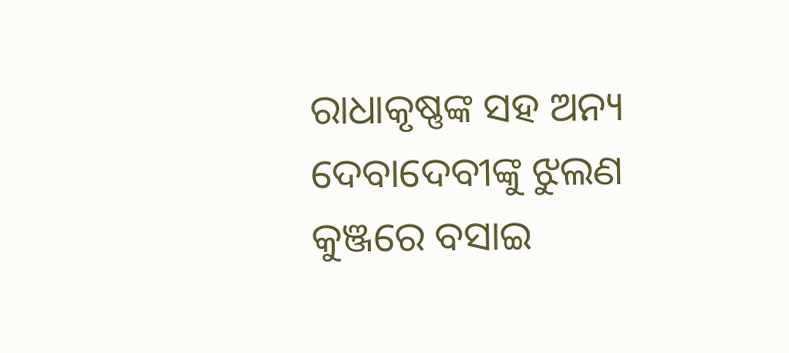ରାଧାକୃଷ୍ଣଙ୍କ ସହ ଅନ୍ୟ ଦେବାଦେବୀଙ୍କୁ ଝୁଲଣ କୁଞ୍ଜରେ ବସାଇ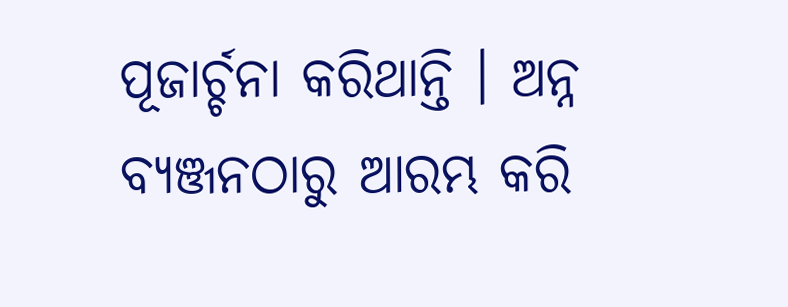ପୂଜାର୍ଚ୍ଚନା କରିଥାନ୍ତି । ଅନ୍ନ ବ୍ୟଞ୍ଜନଠାରୁ ଆରମ୍ଭ କରି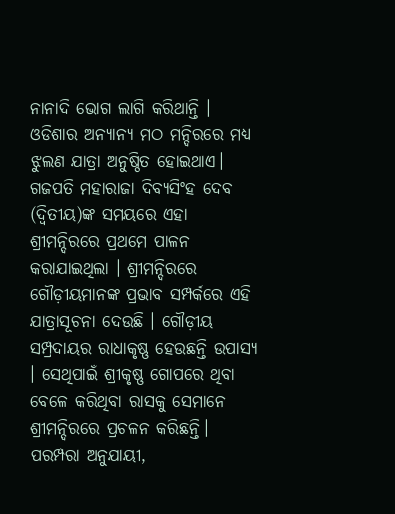ନାନାଦି ଭୋଗ ଲାଗି କରିଥାନ୍ତି । ଓଡିଶାର ଅନ୍ୟାନ୍ୟ ମଠ ମନ୍ଦିରରେ ମଧ୍ୟ ଝୁଲଣ ଯାତ୍ରା ଅନୁଷ୍ଠିତ ହୋଇଥାଏ। ଗଜପତି ମହାରାଜା ଦିବ୍ୟସିଂହ ଦେବ (ଦ୍ୱିତୀୟ)ଙ୍କ ସମୟରେ ଏହା ଶ୍ରୀମନ୍ଦିରରେ ପ୍ରଥମେ ପାଳନ କରାଯାଇଥିଲା । ଶ୍ରୀମନ୍ଦିରରେ ଗୌଡ଼ୀୟମାନଙ୍କ ପ୍ରଭାବ ସମ୍ପର୍କରେ ଏହି ଯାତ୍ରାସୂଚନା ଦେଉଛି । ଗୌଡ଼ୀୟ ସମ୍ପ୍ରଦାୟର ରାଧାକୃଷ୍ଣ ହେଉଛନ୍ତି ଉପାସ୍ୟ । ସେଥିପାଇଁ ଶ୍ରୀକୃଷ୍ଣ ଗୋପରେ ଥିବା ବେଳେ କରିଥିବା ରାସକୁ ସେମାନେ ଶ୍ରୀମନ୍ଦିରରେ ପ୍ରଚଳନ କରିଛନ୍ତି।
ପରମ୍ପରା ଅନୁଯାୟୀ,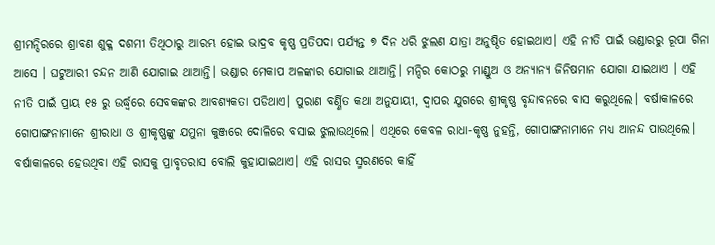ଶ୍ରୀମନ୍ଦିରରେ ଶ୍ରାବଣ ଶୁକ୍ଳ ଦଶମୀ ତିଥିଠାରୁ ଆରମ୍ଭ ହୋଇ ଭାଦ୍ରବ କୃଷ୍ଣ ପ୍ରତିପଦା ପର୍ଯ୍ୟନ୍ତ ୭ ଦିନ ଧରି ଝୁଲଣ ଯାତ୍ରା ଅନୁଷ୍ଠିତ ହୋଇଥାଏ। ଏହି ନୀତି ପାଇଁ ଭଣ୍ଡାରରୁ ରୂପା ଗିନା ଆସେ । ଘଟୁଆରୀ ଚନ୍ଦନ ଆଣି ଯୋଗାଇ ଥାଆନ୍ତି। ଭଣ୍ଡାର ମେକାପ ଅଳଙ୍କାର ଯୋଗାଇ ଥାଆନ୍ତି। ମନ୍ଦିର କୋଠରୁ ମାଣ୍ଡୁଅ ଓ ଅନ୍ୟାନ୍ୟ ଜିନିଷମାନ ଯୋଗା ଯାଇଥାଏ । ଏହି ନୀତି ପାଇଁ ପ୍ରାୟ ୧୫ ରୁ ଉର୍ଦ୍ଧ୍ୱରେ ସେବକଙ୍କର ଆବଶ୍ୟକତା ପଡିଥାଏ। ପୁରାଣ ବର୍ଣ୍ଣିତ କଥା ଅନୁଯାୟୀ, ଦ୍ୱାପର ଯୁଗରେ ଶ୍ରୀକୃଷ୍ଣ ବୃନ୍ଦାବନରେ ବାସ କରୁଥିଲେ। ବର୍ଷାକାଳରେ ଗୋପାଙ୍ଗନାମାନେ ଶ୍ରୀରାଧା ଓ ଶ୍ରୀକୃଷ୍ଣଙ୍କୁ ଯମୁନା କୁଞ୍ଜରେ ଦୋଳିରେ ବସାଇ ଝୁଲାଉଥିଲେ। ଏଥିରେ କେବଳ ରାଧା-କୃଷ୍ଣ ନୁହନ୍ତି, ଗୋପାଙ୍ଗନାମାନେ ମଧ୍ୟ ଆନନ୍ଦ ପାଉଥିଲେ। ବର୍ଷାକାଳରେ ହେଉଥିବା ଏହି ରାସକୁ ପ୍ରାବୃତରାସ ବୋଲି କୁହାଯାଇଥାଏ। ଏହି ରାସର ସ୍ମରଣରେ କାହିଁ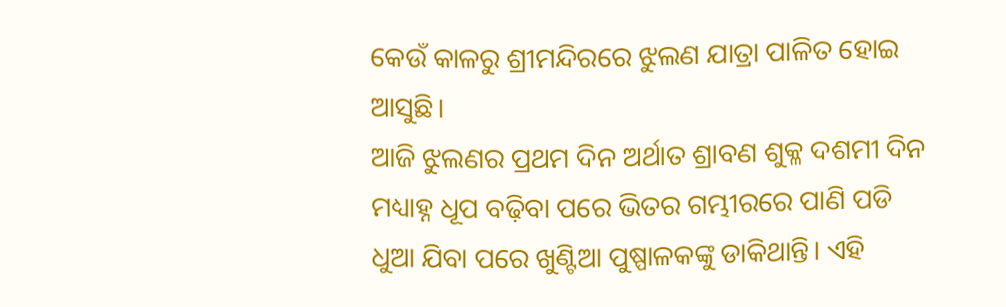କେଉଁ କାଳରୁ ଶ୍ରୀମନ୍ଦିରରେ ଝୁଲଣ ଯାତ୍ରା ପାଳିତ ହୋଇ ଆସୁଛି।
ଆଜି ଝୁଲଣର ପ୍ରଥମ ଦିନ ଅର୍ଥାତ ଶ୍ରାବଣ ଶୁକ୍ଳ ଦଶମୀ ଦିନ ମଧ୍ୟାହ୍ନ ଧୂପ ବଢ଼ିବା ପରେ ଭିତର ଗମ୍ଭୀରରେ ପାଣି ପଡି ଧୁଆ ଯିବା ପରେ ଖୁଣ୍ଟିଆ ପୁଷ୍ପାଳକଙ୍କୁ ଡାକିଥାନ୍ତି। ଏହି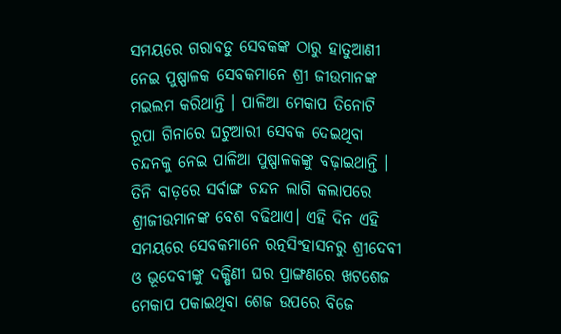ସମୟରେ ଗରାବଡୁ ସେବକଙ୍କ ଠାରୁ ହାତୁଆଣୀ ନେଇ ପୁଷ୍ପାଳକ ସେବକମାନେ ଶ୍ରୀ ଜୀଉମାନଙ୍କ ମଇଲମ କରିଥାନ୍ତି । ପାଳିଆ ମେକାପ ତିନୋଟି ରୂପା ଗିନାରେ ଘଟୁଆରୀ ସେବକ ଦେଇଥିବା ଚନ୍ଦନକୁ ନେଇ ପାଳିଆ ପୁଷ୍ପାଳକଙ୍କୁ ବଢ଼ାଇଥାନ୍ତି । ତିନି ବାଡ଼ରେ ସର୍ବାଙ୍ଗ ଚନ୍ଦନ ଲାଗି କଲାପରେ ଶ୍ରୀଜୀଉମାନଙ୍କ ବେଶ ବଢିଥାଏ। ଏହି ଦିନ ଏହି ସମୟରେ ସେବକମାନେ ରତ୍ନସିଂହାସନରୁ ଶ୍ରୀଦେବୀ ଓ ଭୂଦେବୀଙ୍କୁ ଦକ୍ଷିଣୀ ଘର ପ୍ରାଙ୍ଗଣରେ ଖଟଶେଜ ମେକାପ ପକାଇଥିବା ଶେଜ ଉପରେ ବିଜେ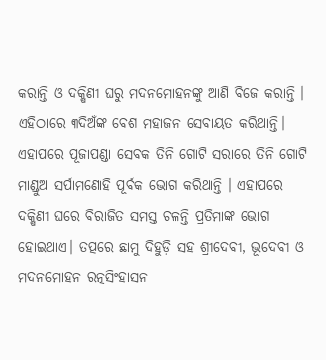କରାନ୍ତି ଓ ଦକ୍ଷିଣୀ ଘରୁ ମଦନମୋହନଙ୍କୁ ଆଣି ବିଜେ କରାନ୍ତି । ଏହିଠାରେ ୩ଦିଅଁଙ୍କ ବେଶ ମହାଜନ ସେବାୟତ କରିଥାନ୍ତି। ଏହାପରେ ପୂଜାପଣ୍ଡା ସେବକ ତିନି ଗୋଟି ସରାରେ ତିନି ଗୋଟି ମାଣ୍ଡୁଅ ସର୍ପାମଣୋହି ପୂର୍ବକ ଭୋଗ କରିଥାନ୍ତି । ଏହାପରେ ଦକ୍ଷିଣୀ ଘରେ ବିରାଜିତ ସମସ୍ତ ଚଳନ୍ତି ପ୍ରତିମାଙ୍କ ଭୋଗ ହୋଇଥାଏ। ତତ୍ପରେ ଛାମୁ ଦିହୁଡ଼ି ସହ ଶ୍ରୀଦେବୀ, ଭୂଦେବୀ ଓ ମଦନମୋହନ ରତ୍ନସିଂହାସନ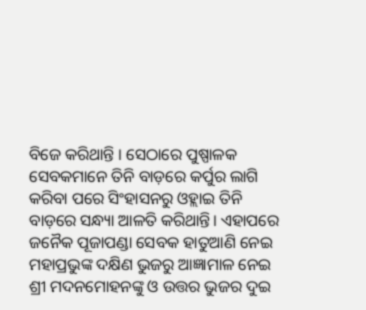ବିଜେ କରିଥାନ୍ତି । ସେଠାରେ ପୁଷ୍ପାଳକ ସେବକମାନେ ତିନି ବାଡ଼ରେ କର୍ପୁର ଲାଗି କରିବା ପରେ ସିଂହାସନରୁ ଓହ୍ଲାଇ ତିନି ବାଡ଼ରେ ସନ୍ଧ୍ୟା ଆଳତି କରିଥାନ୍ତି। ଏହାପରେ ଜନୈକ ପୂଜାପଣ୍ଡା ସେବକ ହାତୁଆଣି ନେଇ ମହାପ୍ରଭୁଙ୍କ ଦକ୍ଷିଣ ଭୁଜରୁ ଆଜ୍ଞାମାଳ ନେଇ ଶ୍ରୀ ମଦନମୋହନଙ୍କୁ ଓ ଉତ୍ତର ଭୁଜର ଦୁଇ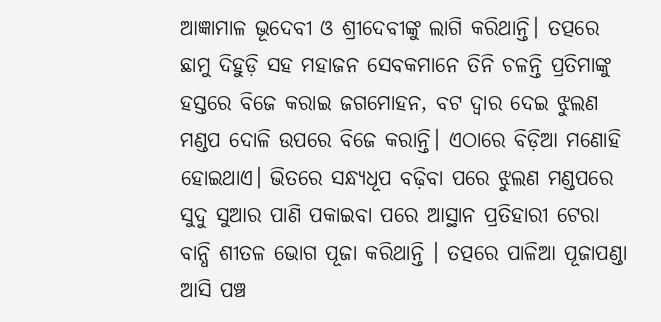ଆଜ୍ଞାମାଳ ଭୂଦେବୀ ଓ ଶ୍ରୀଦେବୀଙ୍କୁ ଲାଗି କରିଥାନ୍ତି। ତତ୍ପରେ ଛାମୁ ଦିହୁଡ଼ି ସହ ମହାଜନ ସେବକମାନେ ତିନି ଚଳନ୍ତି ପ୍ରତିମାଙ୍କୁ ହସ୍ତରେ ବିଜେ କରାଇ ଜଗମୋହନ, ବଟ ଦ୍ୱାର ଦେଇ ଝୁଲଣ ମଣ୍ଡପ ଦୋଳି ଉପରେ ବିଜେ କରାନ୍ତି। ଏଠାରେ ବିଡ଼ିଆ ମଣୋହି ହୋଇଥାଏ। ଭିତରେ ସନ୍ଧ୍ୟଧୂପ ବଢ଼ିବା ପରେ ଝୁଲଣ ମଣ୍ଡପରେ ସୁଦୁ ସୁଆର ପାଣି ପକାଇବା ପରେ ଆସ୍ଥାନ ପ୍ରତିହାରୀ ଟେରା ବାନ୍ଧି ଶୀତଳ ଭୋଗ ପୂଜା କରିଥାନ୍ତି । ତତ୍ପରେ ପାଳିଆ ପୂଜାପଣ୍ଡା ଆସି ପଞ୍ଚ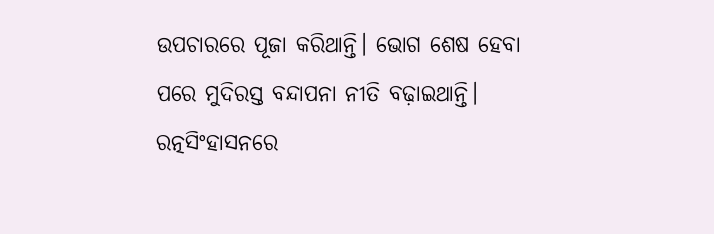ଉପଚାରରେ ପୂଜା କରିଥାନ୍ତି। ଭୋଗ ଶେଷ ହେବା ପରେ ମୁଦିରସ୍ତ ବନ୍ଦାପନା ନୀତି ବଢ଼ାଇଥାନ୍ତି। ରତ୍ନସିଂହାସନରେ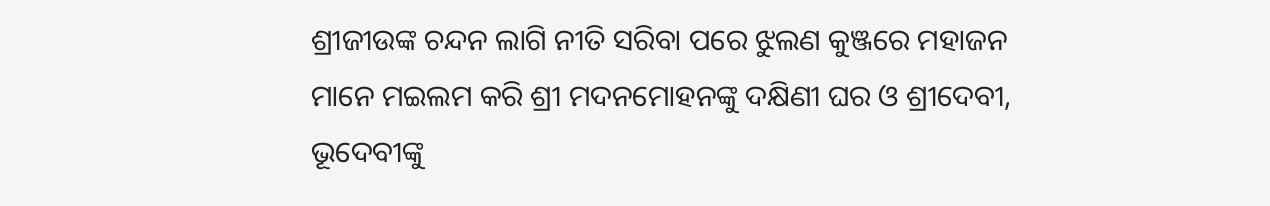ଶ୍ରୀଜୀଉଙ୍କ ଚନ୍ଦନ ଲାଗି ନୀତି ସରିବା ପରେ ଝୁଲଣ କୁଞ୍ଜରେ ମହାଜନ ମାନେ ମଇଲମ କରି ଶ୍ରୀ ମଦନମୋହନଙ୍କୁ ଦକ୍ଷିଣୀ ଘର ଓ ଶ୍ରୀଦେବୀ, ଭୂଦେବୀଙ୍କୁ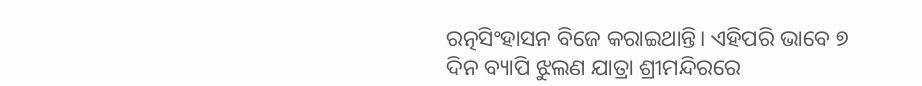ରତ୍ନସିଂହାସନ ବିଜେ କରାଇଥାନ୍ତି। ଏହିପରି ଭାବେ ୭ ଦିନ ବ୍ୟାପି ଝୁଲଣ ଯାତ୍ରା ଶ୍ରୀମନ୍ଦିରରେ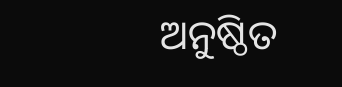ଅନୁଷ୍ଠିତ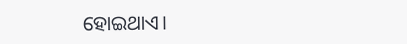ହୋଇଥାଏ।